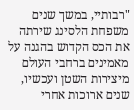"רבותיי, במשך שנים משפחת הלסינג שירתה את הכס הקדוש בהגנה על מאמינים ברחבי העולם מיצירות השטן ועכשיו, שנים ארוכות אחרי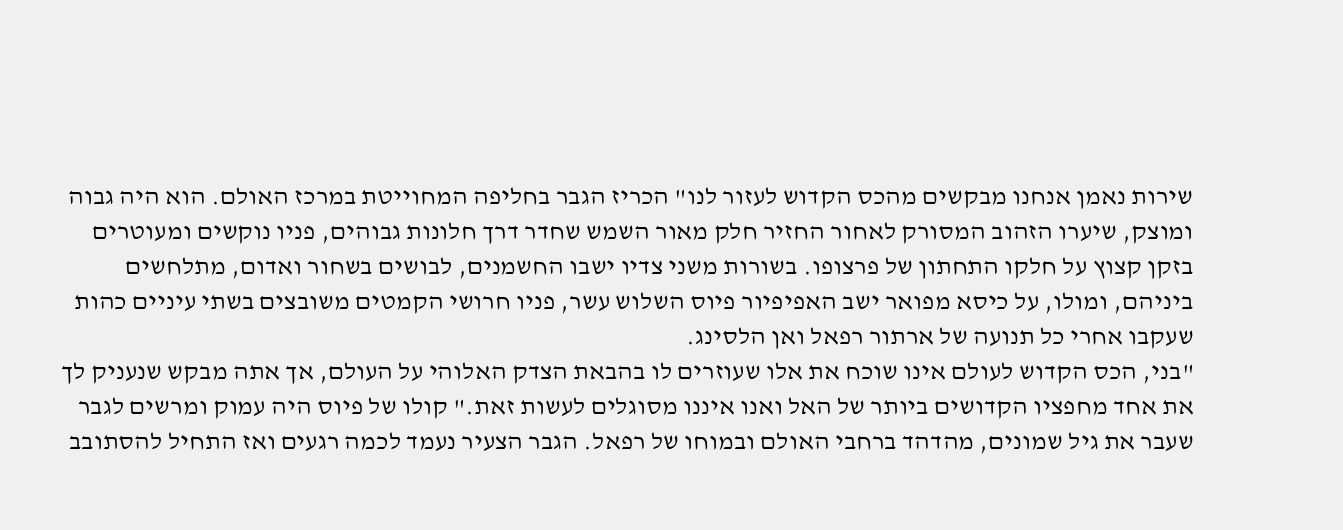שירות נאמן אנחנו מבקשים מהכס הקדוש לעזור לנו" הכריז הגבר בחליפה המחוייטת במרכז האולם. הוא היה גבוה ומוצק, שיערו הזהוב המסורק לאחור החזיר חלק מאור השמש שחדר דרך חלונות גבוהים, פניו נוקשים ומעוטרים בזקן קצוץ על חלקו התחתון של פרצופו. בשורות משני צדיו ישבו החשמנים, לבושים בשחור ואדום, מתלחשים ביניהם, ומולו, על כיסא מפואר ישב האפיפיור פיוס השלוש עשר, פניו חרושי הקמטים משובצים בשתי עיניים כהות שעקבו אחרי כל תנועה של ארתור רפאל ואן הלסינג.
"בני, הכס הקדוש לעולם אינו שוכח את אלו שעוזרים לו בהבאת הצדק האלוהי על העולם, אך אתה מבקש שנעניק לך את אחד מחפציו הקדושים ביותר של האל ואנו איננו מסוגלים לעשות זאת." קולו של פיוס היה עמוק ומרשים לגבר שעבר את גיל שמונים, מהדהד ברחבי האולם ובמוחו של רפאל. הגבר הצעיר נעמד לכמה רגעים ואז התחיל להסתובב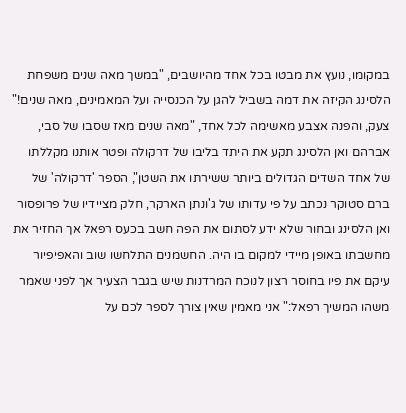במקומו, נועץ את מבטו בכל אחד מהיושבים, "במשך מאה שנים משפחת הלסינג הקיזה את דמה בשביל להגן על הכנסייה ועל המאמינים, מאה שנים!" צעק, והפנה אצבע מאשימה לכל אחד, "מאה שנים מאז שסבו של סבי, אברהם ואן הלסינג תקע את היתד בליבו של דרקולה ופטר אותנו מקללתו של אחד השדים הגדולים ביותר ששירתו את השטן", הספר 'דרקולה' של ברם סטוקר נכתב על פי עדותו של ג'ונתן הארקר, חלק מציידיו של פרופסור ואן הלסינג ובחור שלא ידע לסתום את הפה חשב בכעס רפאל אך החזיר את מחשבתו באופן מיידי למקום בו היה. החשמנים התלחשו שוב והאפיפיור עיקם את פיו בחוסר רצון לנוכח המרדנות שיש בגבר הצעיר אך לפני שאמר משהו המשיך רפאל:" אני מאמין שאין צורך לספר לכם על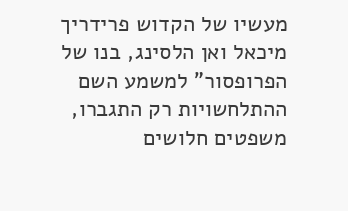מעשיו של הקדוש פרידריך מיכאל ואן הלסינג, בנו של הפרופסור" למשמע השם ההתלחשויות רק התגברו, משפטים חלושים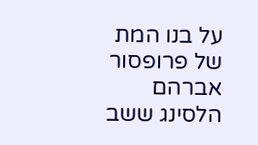על בנו המת של פרופסור אברהם הלסינג ששב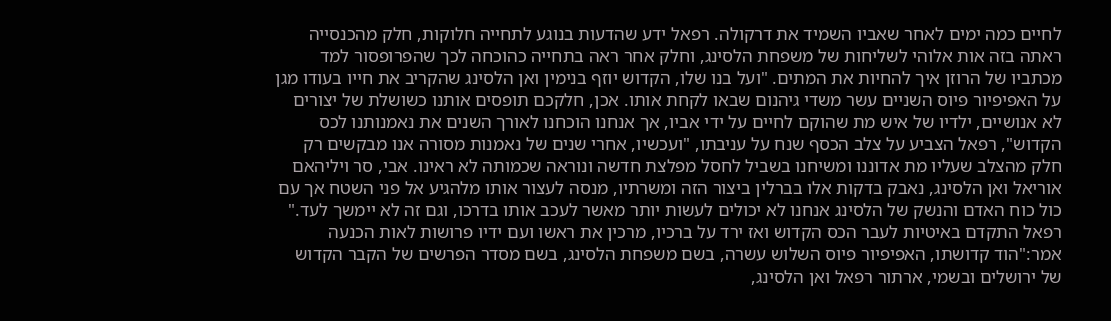לחיים כמה ימים לאחר שאביו השמיד את דרקולה. רפאל ידע שהדעות בנוגע לתחייה חלוקות, חלק מהכנסייה ראתה בזה אות אלוהי לשליחות של משפחת הלסינג, וחלק אחר ראה בתחייה כהוכחה לכך שהפרופסור למד מכתביו של הרוזן איך להחיות את המתים. "ועל בנו שלו, הקדוש יוזף בנימין ואן הלסינג שהקריב את חייו בעודו מגן על האפיפיור פיוס השניים עשר משדי גיהנום שבאו לקחת אותו. אכן, חלקכם תופסים אותנו כשושלת של יצורים לא אנושיים, ילדיו של איש מת שהוקם לחיים על ידי אביו, אך אנחנו הוכחנו לאורך השנים את נאמנותנו לכס הקדוש", רפאל הצביע על צלב הכסף שנח על עניבתו, "ועכשיו, אחרי שנים של נאמנות מסורה אנו מבקשים רק חלק מהצלב שעליו מת אדוננו ומשיחנו בשביל לחסל מפלצת חדשה ונוראה שכמותה לא ראינו. אבי, סר ויליהאם אוריאל ואן הלסינג, נאבק בדקות אלו בברלין ביצור הזה ומשרתיו, מנסה לעצור אותו מלהגיע אל פני השטח אך עם כול כוח האדם והנשק של הלסינג אנחנו לא יכולים לעשות יותר מאשר לעכב אותו בדרכו, וגם זה לא יימשך לעד." רפאל התקדם באיטיות לעבר הכס הקדוש ואז ירד על ברכיו, מרכין את ראשו ועם ידיו פרושות לאות הכנעה אמר:"הוד קדושתו, האפיפיור פיוס השלוש עשרה, בשם משפחת הלסינג, בשם מסדר הפרשים של הקבר הקדוש של ירושלים ובשמי, ארתור רפאל ואן הלסינג,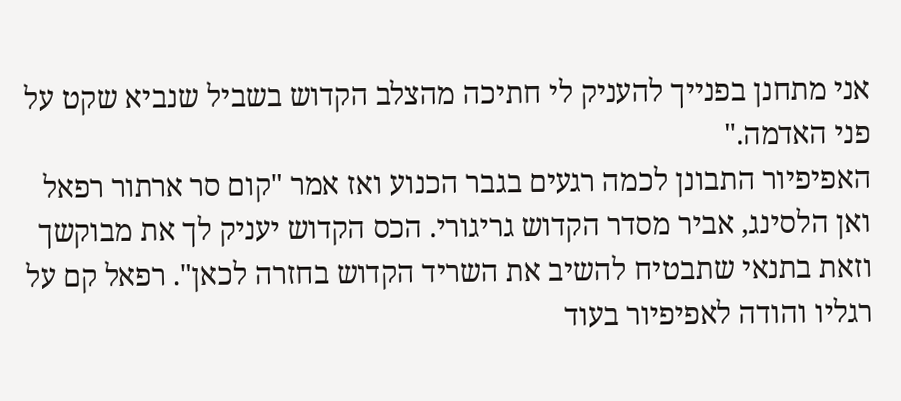אני מתחנן בפנייך להעניק לי חתיכה מהצלב הקדוש בשביל שנביא שקט על פני האדמה."
האפיפיור התבונן לכמה רגעים בגבר הכנוע ואז אמר "קום סר ארתור רפאל ואן הלסינג, אביר מסדר הקדוש גריגורי. הכס הקדוש יעניק לך את מבוקשך וזאת בתנאי שתבטיח להשיב את השריד הקדוש בחזרה לכאן". רפאל קם על רגליו והודה לאפיפיור בעוד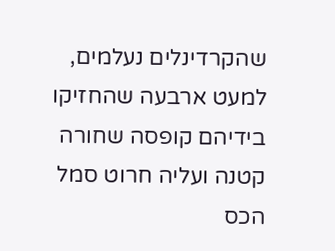שהקרדינלים נעלמים, למעט ארבעה שהחזיקו בידיהם קופסה שחורה קטנה ועליה חרוט סמל הכס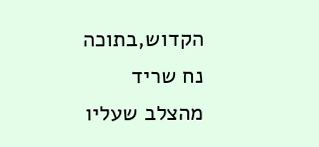הקדוש,בתוכה נח שריד מהצלב שעליו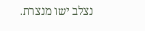נצלב ישו מנצרת.